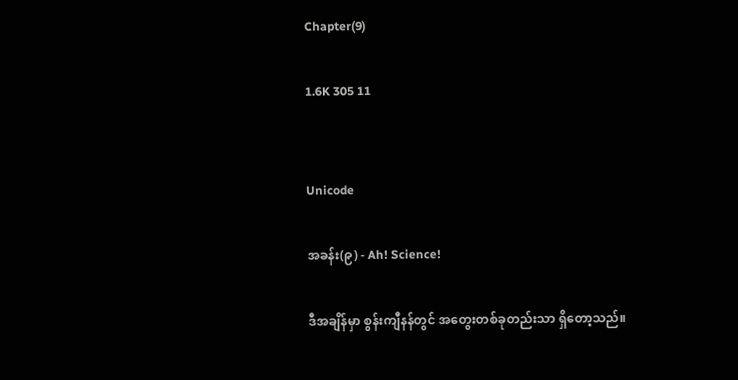Chapter(9)

1.6K 305 11


Unicode

အခန်း(၉) - Ah! Science!

ဒီအချိန်မှာ စွန်းကျီနန်တွင် အတွေးတစ်ခုတည်းသာ ရှိတော့သည်။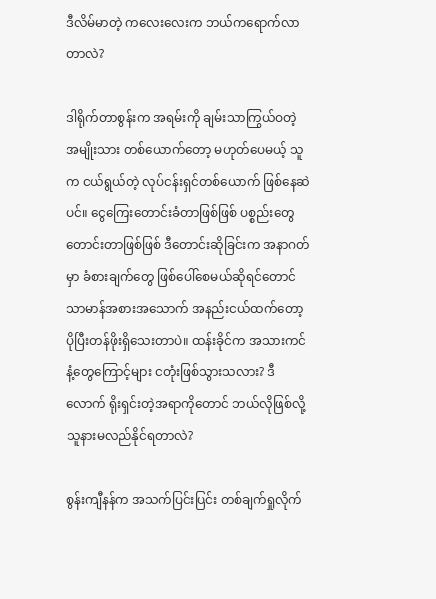ဒီလိမ်မာတဲ့ ကလေးလေးက ဘယ်ကရောက်လာတာလဲ?

ဒါရိုက်တာစွန်းက အရမ်းကို ချမ်းသာကြွယ်ဝတဲ့ အမျိုးသား တစ်ယောက်တော့ မဟုတ်ပေမယ့် သူက ငယ်ရွယ်တဲ့ လုပ်ငန်းရှင်တစ်ယောက် ဖြစ်နေဆဲပင်။ ငွေကြေးတောင်းခံတာဖြစ်ဖြစ် ပစ္စည်းတွေ တောင်းတာဖြစ်ဖြစ် ဒီတောင်းဆိုခြင်းက အနာဂတ်မှာ ခံစားချက်တွေ ဖြစ်ပေါ်စေမယ်ဆိုရင်တောင် သာမာန်အစားအသောက် အနည်းငယ်ထက်တော့ ပိုပြီးတန်ဖိုးရှိသေးတာပဲ။ ထန်းခိုင်က အသားကင်နံ့တွေကြောင့်များ ငတုံးဖြစ်သွားသလား? ဒီလောက် ရိုးရှင်းတဲ့အရာကိုတောင် ဘယ်လိုဖြစ်လို့ သူနားမလည်နိုင်ရတာလဲ?

စွန်းကျီနန်က အသက်ပြင်းပြင်း တစ်ချက်ရှုလိုက်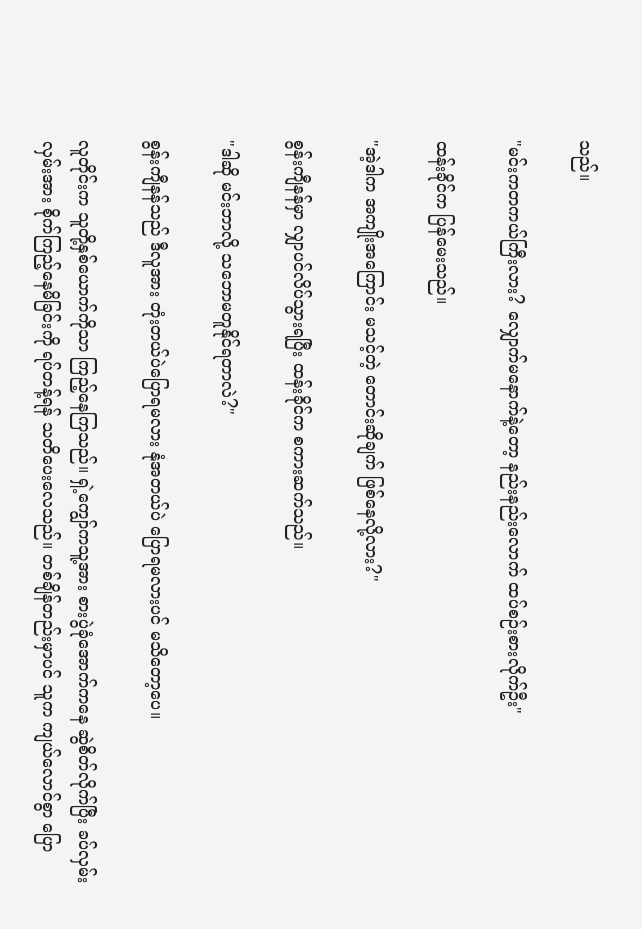သည်။

"မင်းကတကယ်ကြီးလား? လျှောက်မနောက်နဲ့တော့ နည်းနည်းလောက် ထပ်စဉ်းစားလိုက်ဦး"

ထန်းခိုင်က ပြန်မေးသည်။

"အဲ့ဒါက အကျိုးအကြောင်း မသင့်တဲ့ တောင်းဆိုချက် ဖြစ်နေလို့လား?"

စွန်းကျီနန်မှာ လျှာပင်လိပ်သွားရပြီး ထန်းခိုင်က စကားဆက်သည်။

"ဒါဆို မင်းဘာလို့ သဘောမတူနိုင်ရတာလဲ?"

စွန်းကျီနန်သည် ဒီလူအား တုံးတယ်ပဲပြောရမလား နုံအတယ်ပဲ ပြောရမလားပင် မသိတော့ပေ။

လူတိုင်းက သူတို့နှစ်ယောက်ကိုသာ ကြည့်နေကြသည်။ ရှဲ့ကျွော်ကသူ့အား စားပွဲခုံအောက်ကနေ ဆွဲစိတ်လိုက်ပြီး ခပ်လှမ်းလှမ်းအား စိုက်ကြည့်နေမိခြင်းကို ရပ်တန့်ရန် သတိပေးလေသည်။ တစ်ချိန်တည်းမှာပင် သူက ကျယ်လောင်စွာ ပြော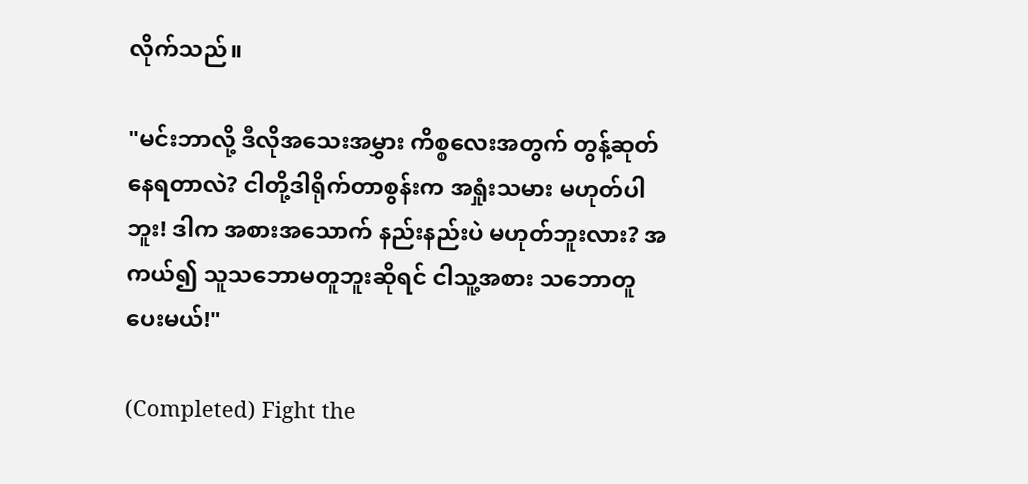လိုက်သည်။

"မင်းဘာလို့ ဒီလိုအသေးအမွှား ကိစ္စလေးအတွက် တွန့်ဆုတ်နေရတာလဲ? ငါတို့ဒါရိုက်တာစွန်းက အရှုံးသမား မဟုတ်ပါဘူး! ဒါက အစားအသောက် နည်းနည်းပဲ မဟုတ်ဘူးလား? အကယ်၍ သူသဘောမတူဘူးဆိုရင် ငါသူ့အစား သဘောတူပေးမယ်!"

(Completed) Fight the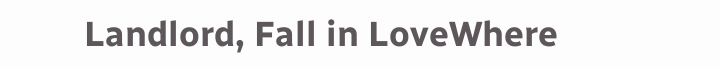Landlord, Fall in LoveWhere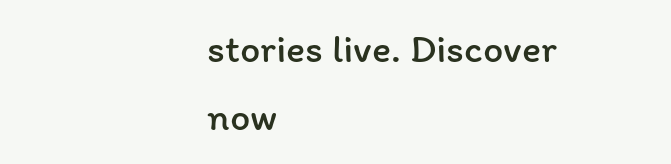stories live. Discover now